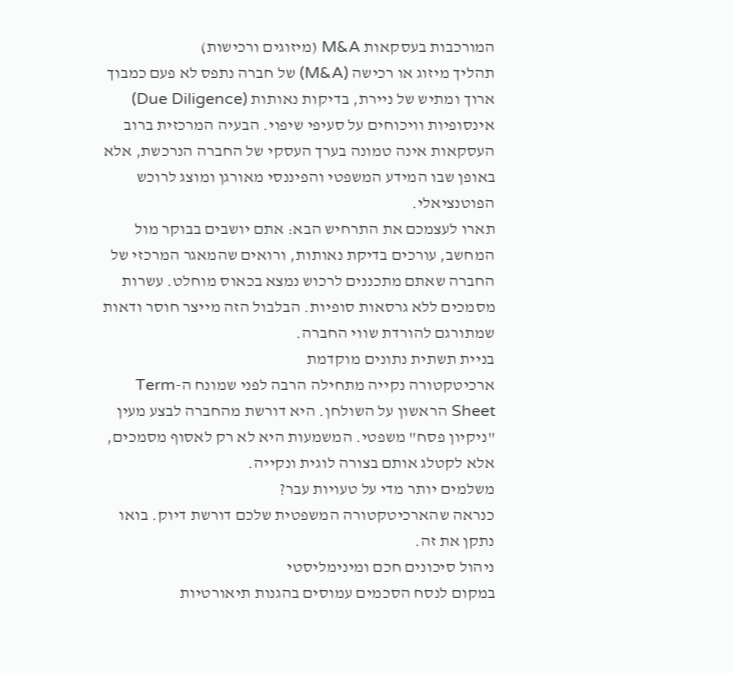המורכבות בעסקאות M&A (מיזוגים ורכישות)
תהליך מיזוג או רכישה (M&A) של חברה נתפס לא פעם כמבוך ארוך ומתיש של ניירת, בדיקות נאותות (Due Diligence) אינסופיות וויכוחים על סעיפי שיפוי. הבעיה המרכזית ברוב העסקאות אינה טמונה בערך העסקי של החברה הנרכשת, אלא באופן שבו המידע המשפטי והפיננסי מאורגן ומוצג לרוכש הפוטנציאלי.
תארו לעצמכם את התרחיש הבא: אתם יושבים בבוקר מול המחשב, עורכים בדיקת נאותות, ורואים שהמאגר המרכזי של החברה שאתם מתכננים לרכוש נמצא בכאוס מוחלט. עשרות מסמכים ללא גרסאות סופיות. הבלבול הזה מייצר חוסר ודאות שמתורגם להורדת שווי החברה.
בניית תשתית נתונים מוקדמת
ארכיטקטורה נקייה מתחילה הרבה לפני שמונח ה-Term Sheet הראשון על השולחן. היא דורשת מהחברה לבצע מעין "ניקיון פסח" משפטי. המשמעות היא לא רק לאסוף מסמכים, אלא לקטלג אותם בצורה לוגית ונקייה.
משלמים יותר מדי על טעויות עבר?
כנראה שהארכיטקטורה המשפטית שלכם דורשת דיוק. בואו נתקן את זה.
ניהול סיכונים חכם ומינימליסטי
במקום לנסח הסכמים עמוסים בהגנות תיאורטיות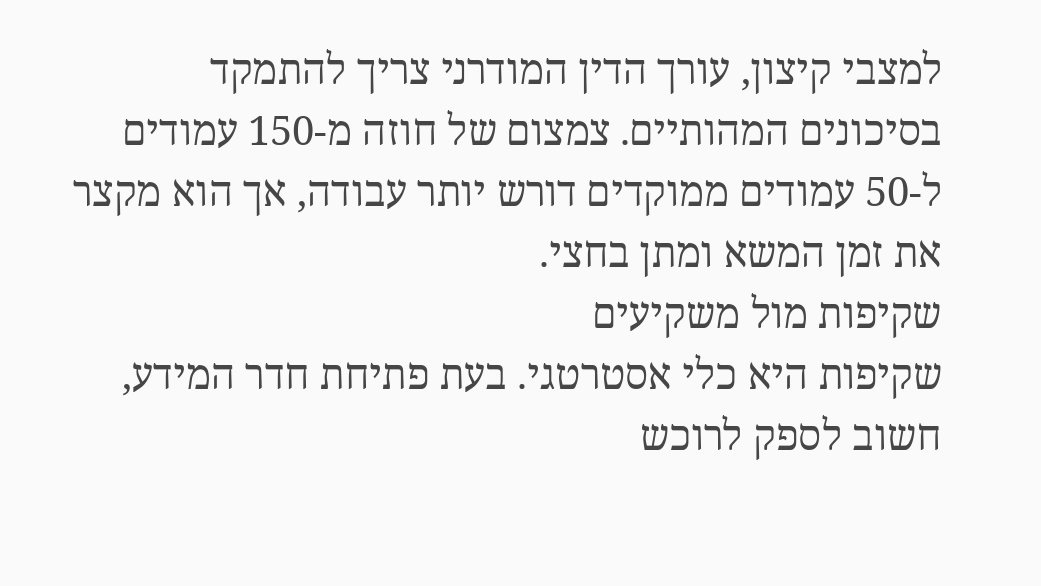למצבי קיצון, עורך הדין המודרני צריך להתמקד בסיכונים המהותיים. צמצום של חוזה מ-150 עמודים ל-50 עמודים ממוקדים דורש יותר עבודה, אך הוא מקצר את זמן המשא ומתן בחצי.
שקיפות מול משקיעים
שקיפות היא כלי אסטרטגי. בעת פתיחת חדר המידע, חשוב לספק לרוכש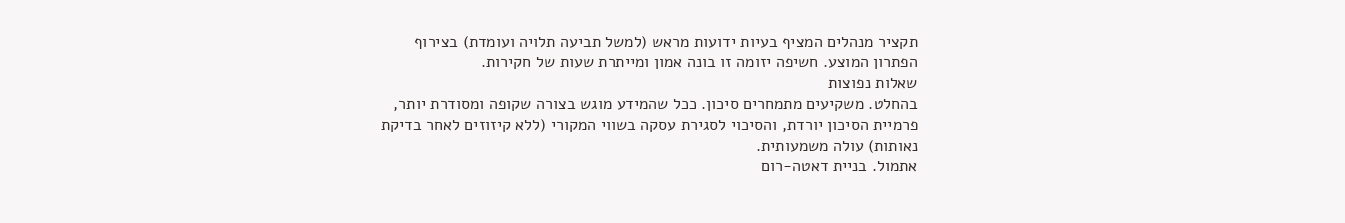תקציר מנהלים המציף בעיות ידועות מראש (למשל תביעה תלויה ועומדת) בצירוף הפתרון המוצע. חשיפה יזומה זו בונה אמון ומייתרת שעות של חקירות.
שאלות נפוצות
בהחלט. משקיעים מתמחרים סיכון. ככל שהמידע מוגש בצורה שקופה ומסודרת יותר, פרמיית הסיכון יורדת, והסיכוי לסגירת עסקה בשווי המקורי (ללא קיזוזים לאחר בדיקת נאותות) עולה משמעותית.
אתמול. בניית דאטה-רום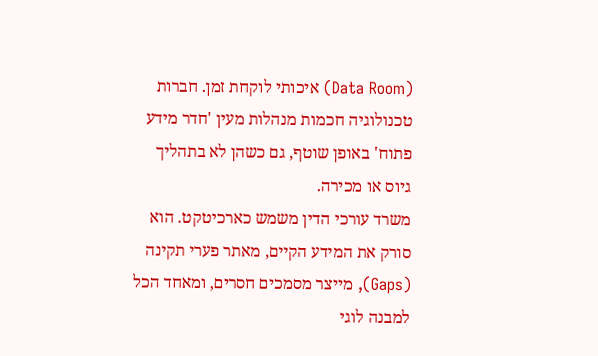(Data Room) איכותי לוקחת זמן. חברות טכנולוגיה חכמות מנהלות מעין 'חדר מידע פתוח' באופן שוטף, גם כשהן לא בתהליך גיוס או מכירה.
משרד עורכי הדין משמש כארכיטקט. הוא סורק את המידע הקיים, מאתר פערי תקינה (Gaps), מייצר מסמכים חסרים, ומאחד הכל למבנה לוגי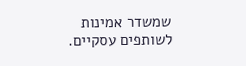שמשדר אמינות לשותפים עסקיים.